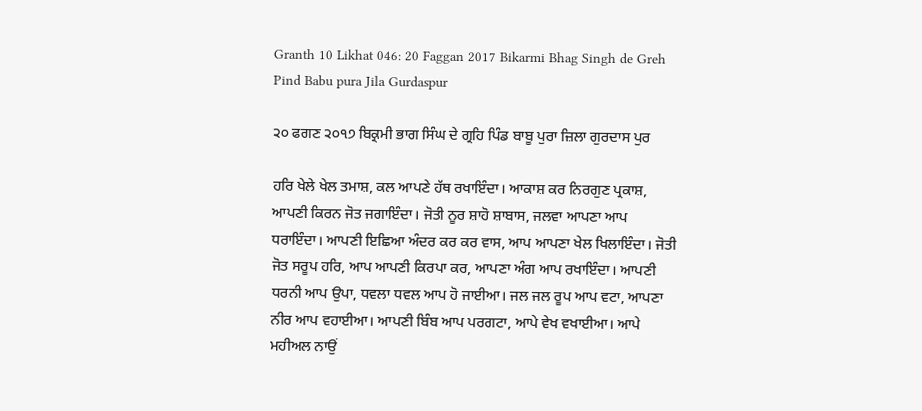Granth 10 Likhat 046: 20 Faggan 2017 Bikarmi Bhag Singh de Greh Pind Babu pura Jila Gurdaspur

੨੦ ਫਗਣ ੨੦੧੭ ਬਿਕ੍ਰਮੀ ਭਾਗ ਸਿੰਘ ਦੇ ਗ੍ਰਹਿ ਪਿੰਡ ਬਾਬੂ ਪੁਰਾ ਜ਼ਿਲਾ ਗੁਰਦਾਸ ਪੁਰ

ਹਰਿ ਖੇਲੇ ਖੇਲ ਤਮਾਸ਼, ਕਲ ਆਪਣੇ ਹੱਥ ਰਖਾਇੰਦਾ। ਆਕਾਸ਼ ਕਰ ਨਿਰਗੁਣ ਪ੍ਰਕਾਸ਼, ਆਪਣੀ ਕਿਰਨ ਜੋਤ ਜਗਾਇੰਦਾ। ਜੋਤੀ ਨੂਰ ਸ਼ਾਹੋ ਸ਼ਾਬਾਸ, ਜਲਵਾ ਆਪਣਾ ਆਪ ਧਰਾਇੰਦਾ। ਆਪਣੀ ਇਛਿਆ ਅੰਦਰ ਕਰ ਕਰ ਵਾਸ, ਆਪ ਆਪਣਾ ਖੇਲ ਖਿਲਾਇੰਦਾ। ਜੋਤੀ ਜੋਤ ਸਰੂਪ ਹਰਿ, ਆਪ ਆਪਣੀ ਕਿਰਪਾ ਕਰ, ਆਪਣਾ ਅੰਗ ਆਪ ਰਖਾਇੰਦਾ। ਆਪਣੀ ਧਰਨੀ ਆਪ ਉਪਾ, ਧਵਲਾ ਧਵਲ ਆਪ ਹੋ ਜਾਈਆ। ਜਲ ਜਲ ਰੂਪ ਆਪ ਵਟਾ, ਆਪਣਾ ਨੀਰ ਆਪ ਵਹਾਈਆ। ਆਪਣੀ ਬਿੰਬ ਆਪ ਪਰਗਟਾ, ਆਪੇ ਵੇਖ ਵਖਾਈਆ। ਆਪੇ ਮਹੀਅਲ ਨਾਉਂ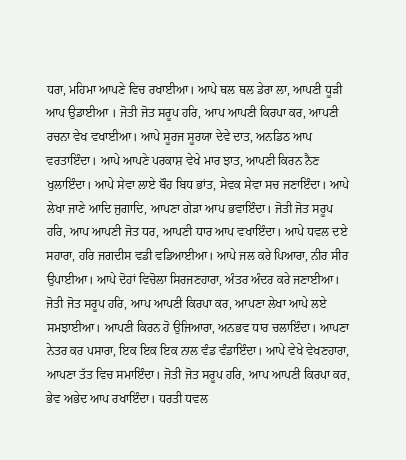ਧਰਾ, ਮਹਿਮਾ ਆਪਣੇ ਵਿਚ ਰਖਾਈਆ। ਆਪੇ ਥਲ ਥਲ ਡੇਰਾ ਲਾ, ਆਪਣੀ ਧੂੜੀ ਆਪ ਉਡਾਈਆ । ਜੋਤੀ ਜੋਤ ਸਰੂਪ ਹਰਿ, ਆਪ ਆਪਣੀ ਕਿਰਪਾ ਕਰ, ਆਪਣੀ ਰਚਨਾ ਵੇਖ ਵਖਾਈਆ। ਆਪੇ ਸੂਰਜ ਸੂਰਯਾ ਦੇਵੇ ਦਾਤ, ਅਨਡਿਠ ਆਪ ਵਰਤਾਇੰਦਾ। ਆਪੇ ਆਪਣੇ ਪਰਕਾਸ਼ ਵੇਖੇ ਮਾਰ ਝਾਤ, ਆਪਣੀ ਕਿਰਨ ਨੈਣ ਖੁਲਾਇੰਦਾ। ਆਪੇ ਸੇਵਾ ਲਾਏ ਬੌਹ ਬਿਧ ਭਾਂਤ, ਸੇਵਕ ਸੇਵਾ ਸਚ ਜਣਾਇੰਦਾ। ਆਪੇ ਲੇਖਾ ਜਾਣੇ ਆਦਿ ਜੁਗਾਦਿ, ਆਪਣਾ ਗੇੜਾ ਆਪ ਭਵਾਇੰਦਾ। ਜੋਤੀ ਜੋਤ ਸਰੂਪ ਹਰਿ, ਆਪ ਆਪਣੀ ਜੋਤ ਧਰ, ਆਪਣੀ ਧਾਰ ਆਪ ਵਖਾਇੰਦਾ। ਆਪੇ ਧਵਲ ਦਏ ਸਹਾਰਾ, ਹਰਿ ਜਗਦੀਸ ਵਡੀ ਵਡਿਆਈਆ। ਆਪੇ ਜਲ ਕਰੇ ਪਿਆਰਾ, ਨੀਰ ਸੀਰ ਉਪਾਈਆ। ਆਪੇ ਦੋਹਾਂ ਵਿਚੋਲਾ ਸਿਰਜਣਹਾਰਾ, ਅੰਤਰ ਅੰਦਰ ਕਰੇ ਜਣਾਈਆ। ਜੋਤੀ ਜੋਤ ਸਰੂਪ ਹਰਿ, ਆਪ ਆਪਣੀ ਕਿਰਪਾ ਕਰ, ਆਪਣਾ ਲੇਖਾ ਆਪੇ ਲਏ ਸਮਝਾਈਆ। ਆਪਣੀ ਕਿਰਨ ਹੋ ਉਜਿਆਰਾ, ਅਨਭਵ ਧਾਰ ਚਲਾਇੰਦਾ। ਆਪਣਾ ਨੇਤਰ ਕਰ ਪਸਾਰਾ, ਇਕ ਇਕ ਇਕ ਨਾਲ ਵੰਡ ਵੰਡਾਇੰਦਾ। ਆਪੇ ਵੇਖੇ ਵੇਖਣਹਾਰਾ, ਆਪਣਾ ਤੱਤ ਵਿਚ ਸਮਾਇੰਦਾ। ਜੋਤੀ ਜੋਤ ਸਰੂਪ ਹਰਿ, ਆਪ ਆਪਣੀ ਕਿਰਪਾ ਕਰ, ਭੇਵ ਅਭੇਦ ਆਪ ਰਖਾਇੰਦਾ। ਧਰਤੀ ਧਵਲ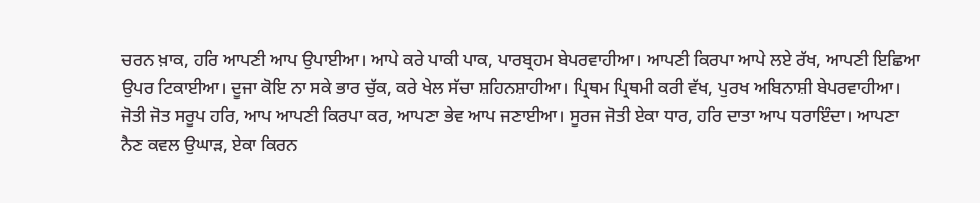ਚਰਨ ਖ਼ਾਕ, ਹਰਿ ਆਪਣੀ ਆਪ ਉਪਾਈਆ। ਆਪੇ ਕਰੇ ਪਾਕੀ ਪਾਕ, ਪਾਰਬ੍ਰਹਮ ਬੇਪਰਵਾਹੀਆ। ਆਪਣੀ ਕਿਰਪਾ ਆਪੇ ਲਏ ਰੱਖ, ਆਪਣੀ ਇਛਿਆ ਉਪਰ ਟਿਕਾਈਆ। ਦੂਜਾ ਕੋਇ ਨਾ ਸਕੇ ਭਾਰ ਚੁੱਕ, ਕਰੇ ਖੇਲ ਸੱਚਾ ਸ਼ਹਿਨਸ਼ਾਹੀਆ। ਪ੍ਰਿਥਮ ਪ੍ਰਿਥਮੀ ਕਰੀ ਵੱਖ, ਪੁਰਖ ਅਬਿਨਾਸ਼ੀ ਬੇਪਰਵਾਹੀਆ। ਜੋਤੀ ਜੋਤ ਸਰੂਪ ਹਰਿ, ਆਪ ਆਪਣੀ ਕਿਰਪਾ ਕਰ, ਆਪਣਾ ਭੇਵ ਆਪ ਜਣਾਈਆ। ਸੂਰਜ ਜੋਤੀ ਏਕਾ ਧਾਰ, ਹਰਿ ਦਾਤਾ ਆਪ ਧਰਾਇੰਦਾ। ਆਪਣਾ ਨੈਣ ਕਵਲ ਉਘਾੜ, ਏਕਾ ਕਿਰਨ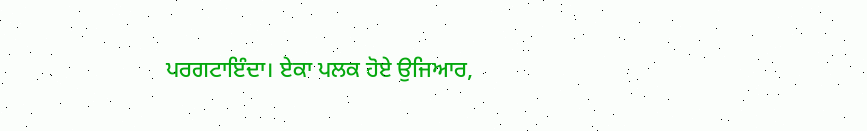ਪਰਗਟਾਇੰਦਾ। ਏਕਾ ਪਲਕ ਹੋਏ ਉਜਿਆਰ,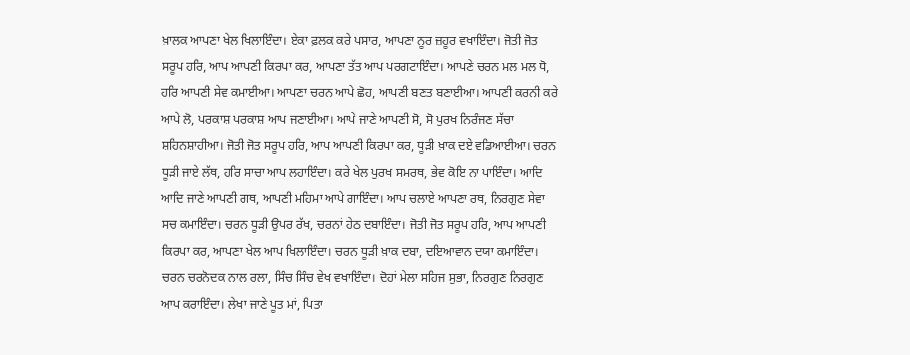ਖ਼ਾਲਕ ਆਪਣਾ ਖੇਲ ਖਿਲਾਇੰਦਾ। ਏਕਾ ਫ਼ਲਕ ਕਰੇ ਪਸਾਰ, ਆਪਣਾ ਨੂਰ ਜ਼ਹੂਰ ਵਖਾਇੰਦਾ। ਜੋਤੀ ਜੋਤ ਸਰੂਪ ਹਰਿ, ਆਪ ਆਪਣੀ ਕਿਰਪਾ ਕਰ, ਆਪਣਾ ਤੱਤ ਆਪ ਪਰਗਟਾਇੰਦਾ। ਆਪਣੇ ਚਰਨ ਮਲ ਮਲ ਧੋ, ਹਰਿ ਆਪਣੀ ਸੇਵ ਕਮਾਈਆ। ਆਪਣਾ ਚਰਨ ਆਪੇ ਛੋਹ, ਆਪਣੀ ਬਣਤ ਬਣਾਈਆ। ਆਪਣੀ ਕਰਨੀ ਕਰੇ ਆਪੇ ਲੋ, ਪਰਕਾਸ਼ ਪਰਕਾਸ਼ ਆਪ ਜਣਾਈਆ। ਆਪੇ ਜਾਣੇ ਆਪਣੀ ਸੋ, ਸੋ ਪੁਰਖ ਨਿਰੰਜਣ ਸੱਚਾ ਸ਼ਹਿਨਸ਼ਾਹੀਆ। ਜੋਤੀ ਜੋਤ ਸਰੂਪ ਹਰਿ, ਆਪ ਆਪਣੀ ਕਿਰਪਾ ਕਰ, ਧੂੜੀ ਖ਼ਾਕ ਦਏ ਵਡਿਆਈਆ। ਚਰਨ ਧੂੜੀ ਜਾਏ ਲੱਥ, ਹਰਿ ਸਾਚਾ ਆਪ ਲਹਾਇੰਦਾ। ਕਰੇ ਖੇਲ ਪੁਰਖ ਸਮਰਥ, ਭੇਵ ਕੋਇ ਨਾ ਪਾਇੰਦਾ। ਆਦਿ ਆਦਿ ਜਾਣੇ ਆਪਣੀ ਗਥ, ਆਪਣੀ ਮਹਿਮਾ ਆਪੇ ਗਾਇੰਦਾ। ਆਪ ਚਲਾਏ ਆਪਣਾ ਰਥ, ਨਿਰਗੁਣ ਸੇਵਾ ਸਚ ਕਮਾਇੰਦਾ। ਚਰਨ ਧੂੜੀ ਉਪਰ ਰੱਖ, ਚਰਨਾਂ ਹੇਠ ਦਬਾਇੰਦਾ। ਜੋਤੀ ਜੋਤ ਸਰੂਪ ਹਰਿ, ਆਪ ਆਪਣੀ ਕਿਰਪਾ ਕਰ, ਆਪਣਾ ਖੇਲ ਆਪ ਖਿਲਾਇੰਦਾ। ਚਰਨ ਧੂੜੀ ਖ਼ਾਕ ਦਬਾ, ਦਇਆਵਾਨ ਦਯਾ ਕਮਾਇੰਦਾ। ਚਰਨ ਚਰਨੋਦਕ ਨਾਲ ਰਲਾ, ਸਿੰਚ ਸਿੰਚ ਵੇਖ ਵਖਾਇੰਦਾ। ਦੋਹਾਂ ਮੇਲਾ ਸਹਿਜ ਸੁਭਾ, ਨਿਰਗੁਣ ਨਿਰਗੁਣ ਆਪ ਕਰਾਇੰਦਾ। ਲੇਖਾ ਜਾਣੇ ਪੂਤ ਮਾਂ, ਪਿਤਾ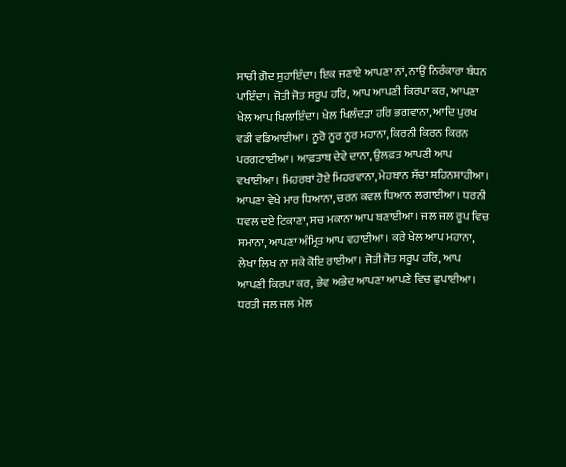ਸਾਚੀ ਗੋਦ ਸੁਹਾਇੰਦਾ। ਇਕ ਜਣਾਏ ਆਪਣਾ ਨਾਂ, ਨਾਉਂ ਨਿਰੰਕਾਰਾ ਬੰਧਨ ਪਾਇੰਦਾ। ਜੋਤੀ ਜੋਤ ਸਰੂਪ ਹਰਿ, ਆਪ ਆਪਣੀ ਕਿਰਪਾ ਕਰ, ਆਪਣਾ ਖੇਲ ਆਪ ਖਿਲਾਇੰਦਾ। ਖੇਲ ਖਿਲੰਦੜਾ ਹਰਿ ਭਗਵਾਨਾ, ਆਦਿ ਪੁਰਖ ਵਡੀ ਵਡਿਆਈਆ। ਨੂਰੋ ਨੂਰ ਨੂਰ ਮਹਾਨਾ, ਕਿਰਨੀ ਕਿਰਨ ਕਿਰਨ ਪਰਗਟਾਈਆ। ਆਫ਼ਤਾਬ ਦੇਵੇ ਦਾਨਾ, ਉਲਫ਼ਤ ਆਪਣੀ ਆਪ ਵਖਾਈਆ। ਮਿਹਰਬਾਂ ਹੋਏ ਮਿਹਰਵਾਨਾ, ਮੇਹਬਾਨ ਸੱਚਾ ਸ਼ਹਿਨਸ਼ਾਹੀਆ। ਆਪਣਾ ਵੇਖੇ ਮਾਰ ਧਿਆਨਾ, ਚਰਨ ਕਵਲ ਧਿਆਨ ਲਗਾਈਆ। ਧਰਨੀ ਧਵਲ ਦਏ ਟਿਕਾਣਾ, ਸਚ ਮਕਾਨਾ ਆਪ ਬਣਾਈਆ। ਜਲ ਜਲ ਰੂਪ ਵਿਚ ਸਮਾਨਾ, ਆਪਣਾ ਅੰਮ੍ਰਿਤ ਆਪ ਵਹਾਈਆ। ਕਰੇ ਖੇਲ ਆਪ ਮਹਾਨਾ, ਲੇਖਾ ਲਿਖ ਨਾ ਸਕੇ ਕੋਇ ਰਾਈਆ। ਜੋਤੀ ਜੋਤ ਸਰੂਪ ਹਰਿ, ਆਪ ਆਪਣੀ ਕਿਰਪਾ ਕਰ, ਭੇਵ ਅਭੇਦ ਆਪਣਾ ਆਪਣੇ ਵਿਚ ਛੁਪਾਈਆ। ਧਰਤੀ ਜਲ ਜਲ ਮੇਲ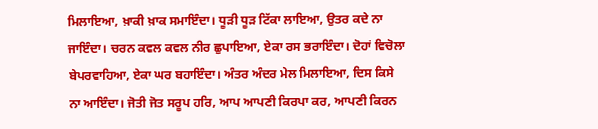ਮਿਲਾਇਆ, ਖ਼ਾਕੀ ਖ਼ਾਕ ਸਮਾਇੰਦਾ। ਧੂੜੀ ਧੂੜ ਟਿੱਕਾ ਲਾਇਆ, ਉਤਰ ਕਦੇ ਨਾ ਜਾਇੰਦਾ। ਚਰਨ ਕਵਲ ਕਵਲ ਨੀਰ ਛੁਪਾਇਆ, ਏਕਾ ਰਸ ਭਰਾਇੰਦਾ। ਦੋਹਾਂ ਵਿਚੋਲਾ ਬੇਪਰਵਾਹਿਆ, ਏਕਾ ਘਰ ਬਹਾਇੰਦਾ। ਅੰਤਰ ਅੰਦਰ ਮੇਲ ਮਿਲਾਇਆ, ਦਿਸ ਕਿਸੇ ਨਾ ਆਇੰਦਾ। ਜੋਤੀ ਜੋਤ ਸਰੂਪ ਹਰਿ, ਆਪ ਆਪਣੀ ਕਿਰਪਾ ਕਰ, ਆਪਣੀ ਕਿਰਨ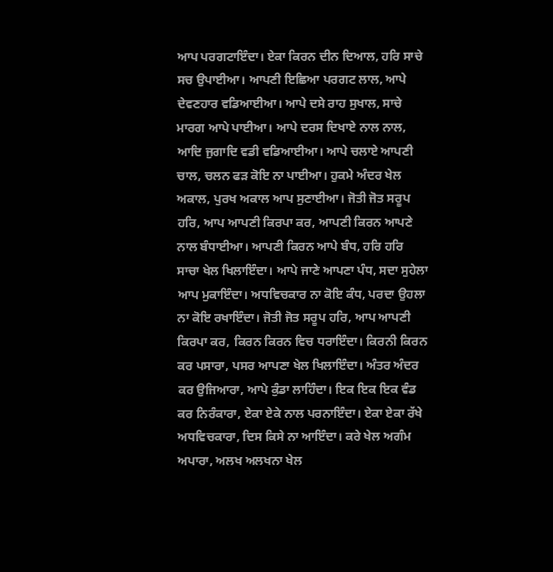ਆਪ ਪਰਗਟਾਇੰਦਾ। ਏਕਾ ਕਿਰਨ ਦੀਨ ਦਿਆਲ, ਹਰਿ ਸਾਚੇ ਸਚ ਉਪਾਈਆ। ਆਪਣੀ ਇਛਿਆ ਪਰਗਟ ਲਾਲ, ਆਪੇ ਦੇਵਣਹਾਰ ਵਡਿਆਈਆ। ਆਪੇ ਦਸੇ ਰਾਹ ਸੁਖਾਲ, ਸਾਚੇ ਮਾਰਗ ਆਪੇ ਪਾਈਆ। ਆਪੇ ਦਰਸ ਦਿਖਾਏ ਨਾਲ ਨਾਲ, ਆਦਿ ਜੁਗਾਦਿ ਵਡੀ ਵਡਿਆਈਆ। ਆਪੇ ਚਲਾਏ ਆਪਣੀ ਚਾਲ, ਚਲਨ ਫੜ ਕੋਇ ਨਾ ਪਾਈਆ। ਹੁਕਮੇ ਅੰਦਰ ਖੇਲ ਅਕਾਲ, ਪੁਰਖ ਅਕਾਲ ਆਪ ਸੁਣਾਈਆ। ਜੋਤੀ ਜੋਤ ਸਰੂਪ ਹਰਿ, ਆਪ ਆਪਣੀ ਕਿਰਪਾ ਕਰ, ਆਪਣੀ ਕਿਰਨ ਆਪਣੇ ਨਾਲ ਬੰਧਾਈਆ। ਆਪਣੀ ਕਿਰਨ ਆਪੇ ਬੰਧ, ਹਰਿ ਹਰਿ ਸਾਚਾ ਖੇਲ ਖਿਲਾਇੰਦਾ। ਆਪੇ ਜਾਣੇ ਆਪਣਾ ਪੰਧ, ਸਦਾ ਸੁਹੇਲਾ ਆਪ ਮੁਕਾਇੰਦਾ। ਅਧਵਿਚਕਾਰ ਨਾ ਕੋਇ ਕੰਧ, ਪਰਦਾ ਉਹਲਾ ਨਾ ਕੋਇ ਰਖਾਇੰਦਾ। ਜੋਤੀ ਜੋਤ ਸਰੂਪ ਹਰਿ, ਆਪ ਆਪਣੀ ਕਿਰਪਾ ਕਰ, ਕਿਰਨ ਕਿਰਨ ਵਿਚ ਧਰਾਇੰਦਾ। ਕਿਰਨੀ ਕਿਰਨ ਕਰ ਪਸਾਰਾ, ਪਸਰ ਆਪਣਾ ਖੇਲ ਖਿਲਾਇੰਦਾ। ਅੰਤਰ ਅੰਦਰ ਕਰ ਉਜਿਆਰਾ, ਆਪੇ ਕੁੰਡਾ ਲਾਹਿੰਦਾ। ਇਕ ਇਕ ਇਕ ਵੰਡ ਕਰ ਨਿਰੰਕਾਰਾ, ਏਕਾ ਏਕੇ ਨਾਲ ਪਰਨਾਇੰਦਾ। ਏਕਾ ਏਕਾ ਰੱਖੇ ਅਧਵਿਚਕਾਰਾ, ਦਿਸ ਕਿਸੇ ਨਾ ਆਇੰਦਾ। ਕਰੇ ਖੇਲ ਅਗੰਮ ਅਪਾਰਾ, ਅਲਖ ਅਲਖਨਾ ਖੇਲ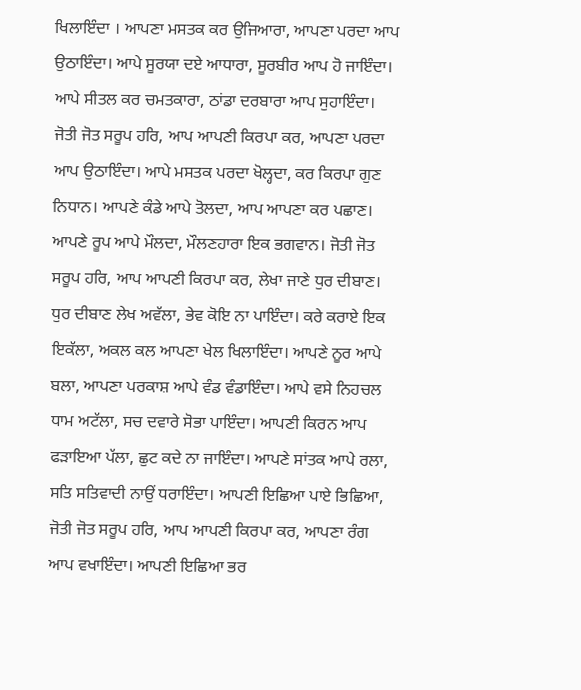ਖਿਲਾਇੰਦਾ । ਆਪਣਾ ਮਸਤਕ ਕਰ ਉਜਿਆਰਾ, ਆਪਣਾ ਪਰਦਾ ਆਪ ਉਠਾਇੰਦਾ। ਆਪੇ ਸੂਰਯਾ ਦਏ ਆਧਾਰਾ, ਸੂਰਬੀਰ ਆਪ ਹੋ ਜਾਇੰਦਾ। ਆਪੇ ਸੀਤਲ ਕਰ ਚਮਤਕਾਰਾ, ਠਾਂਡਾ ਦਰਬਾਰਾ ਆਪ ਸੁਹਾਇੰਦਾ। ਜੋਤੀ ਜੋਤ ਸਰੂਪ ਹਰਿ, ਆਪ ਆਪਣੀ ਕਿਰਪਾ ਕਰ, ਆਪਣਾ ਪਰਦਾ ਆਪ ਉਠਾਇੰਦਾ। ਆਪੇ ਮਸਤਕ ਪਰਦਾ ਖੋਲ੍ਹਦਾ, ਕਰ ਕਿਰਪਾ ਗੁਣ ਨਿਧਾਨ। ਆਪਣੇ ਕੰਡੇ ਆਪੇ ਤੋਲਦਾ, ਆਪ ਆਪਣਾ ਕਰ ਪਛਾਣ। ਆਪਣੇ ਰੂਪ ਆਪੇ ਮੌਲਦਾ, ਮੌਲਣਹਾਰਾ ਇਕ ਭਗਵਾਨ। ਜੋਤੀ ਜੋਤ ਸਰੂਪ ਹਰਿ, ਆਪ ਆਪਣੀ ਕਿਰਪਾ ਕਰ, ਲੇਖਾ ਜਾਣੇ ਧੁਰ ਦੀਬਾਣ। ਧੁਰ ਦੀਬਾਣ ਲੇਖ ਅਵੱਲਾ, ਭੇਵ ਕੋਇ ਨਾ ਪਾਇੰਦਾ। ਕਰੇ ਕਰਾਏ ਇਕ ਇਕੱਲਾ, ਅਕਲ ਕਲ ਆਪਣਾ ਖੇਲ ਖਿਲਾਇੰਦਾ। ਆਪਣੇ ਨੂਰ ਆਪੇ ਬਲਾ, ਆਪਣਾ ਪਰਕਾਸ਼ ਆਪੇ ਵੰਡ ਵੰਡਾਇੰਦਾ। ਆਪੇ ਵਸੇ ਨਿਹਚਲ ਧਾਮ ਅਟੱਲਾ, ਸਚ ਦਵਾਰੇ ਸੋਭਾ ਪਾਇੰਦਾ। ਆਪਣੀ ਕਿਰਨ ਆਪ ਫੜਾਇਆ ਪੱਲਾ, ਛੁਟ ਕਦੇ ਨਾ ਜਾਇੰਦਾ। ਆਪਣੇ ਸਾਂਤਕ ਆਪੇ ਰਲਾ, ਸਤਿ ਸਤਿਵਾਦੀ ਨਾਉਂ ਧਰਾਇੰਦਾ। ਆਪਣੀ ਇਛਿਆ ਪਾਏ ਭਿਛਿਆ, ਜੋਤੀ ਜੋਤ ਸਰੂਪ ਹਰਿ, ਆਪ ਆਪਣੀ ਕਿਰਪਾ ਕਰ, ਆਪਣਾ ਰੰਗ ਆਪ ਵਖਾਇੰਦਾ। ਆਪਣੀ ਇਛਿਆ ਭਰ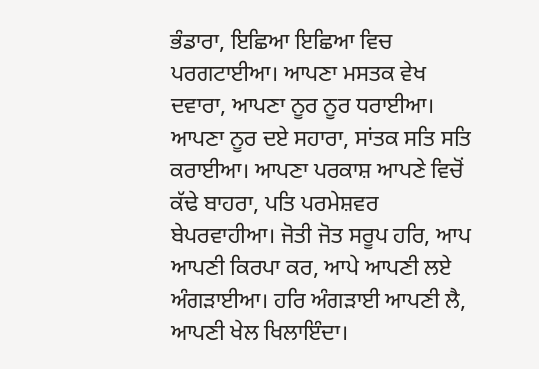ਭੰਡਾਰਾ, ਇਛਿਆ ਇਛਿਆ ਵਿਚ ਪਰਗਟਾਈਆ। ਆਪਣਾ ਮਸਤਕ ਵੇਖ ਦਵਾਰਾ, ਆਪਣਾ ਨੂਰ ਨੂਰ ਧਰਾਈਆ। ਆਪਣਾ ਨੂਰ ਦਏ ਸਹਾਰਾ, ਸਾਂਤਕ ਸਤਿ ਸਤਿ ਕਰਾਈਆ। ਆਪਣਾ ਪਰਕਾਸ਼ ਆਪਣੇ ਵਿਚੋਂ ਕੱਢੇ ਬਾਹਰਾ, ਪਤਿ ਪਰਮੇਸ਼ਵਰ ਬੇਪਰਵਾਹੀਆ। ਜੋਤੀ ਜੋਤ ਸਰੂਪ ਹਰਿ, ਆਪ ਆਪਣੀ ਕਿਰਪਾ ਕਰ, ਆਪੇ ਆਪਣੀ ਲਏ ਅੰਗੜਾਈਆ। ਹਰਿ ਅੰਗੜਾਈ ਆਪਣੀ ਲੈ, ਆਪਣੀ ਖੇਲ ਖਿਲਾਇੰਦਾ।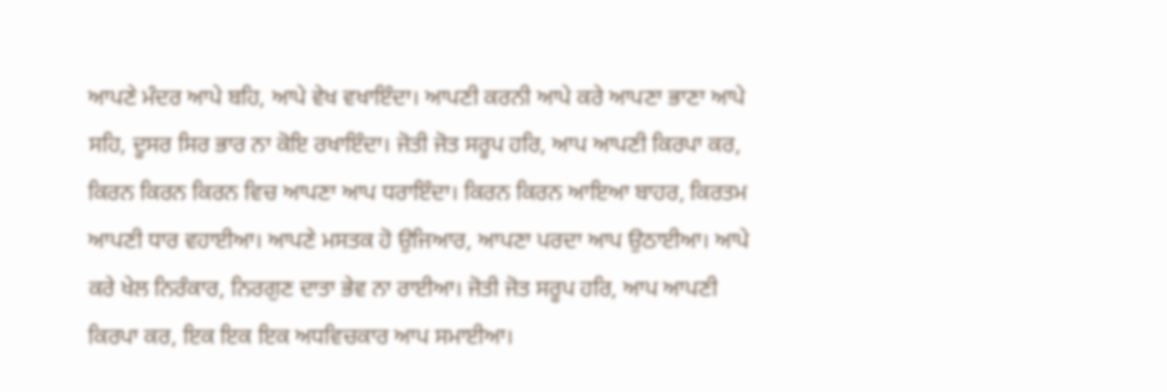ਆਪਣੇ ਮੰਦਰ ਆਪੇ ਬਹਿ, ਆਪੇ ਵੇਖ ਵਖਾਇੰਦਾ। ਆਪਣੀ ਕਰਨੀ ਆਪੇ ਕਰੇ ਆਪਣਾ ਭਾਣਾ ਆਪੇ ਸਹਿ, ਦੂਸਰ ਸਿਰ ਭਾਰ ਨਾ ਕੋਇ ਰਖਾਇੰਦਾ। ਜੋਤੀ ਜੋਤ ਸਰੂਪ ਹਰਿ, ਆਪ ਆਪਣੀ ਕਿਰਪਾ ਕਰ, ਕਿਰਨ ਕਿਰਨ ਕਿਰਨ ਵਿਚ ਆਪਣਾ ਆਪ ਧਰਾਇੰਦਾ। ਕਿਰਨ ਕਿਰਨ ਆਇਆ ਬਾਹਰ, ਕਿਰਤਮ ਆਪਣੀ ਧਾਰ ਵਹਾਈਆ। ਆਪਣੇ ਮਸਤਕ ਹੋ ਉਜਿਆਰ, ਆਪਣਾ ਪਰਦਾ ਆਪ ਉਠਾਈਆ। ਆਪੇ ਕਰੇ ਖੇਲ ਨਿਰੰਕਾਰ, ਨਿਰਗੁਣ ਦਾਤਾ ਭੇਵ ਨਾ ਰਾਈਆ। ਜੋਤੀ ਜੋਤ ਸਰੂਪ ਹਰਿ, ਆਪ ਆਪਣੀ ਕਿਰਪਾ ਕਰ, ਇਕ ਇਕ ਇਕ ਅਧਵਿਚਕਾਰ ਆਪ ਸਮਾਈਆ।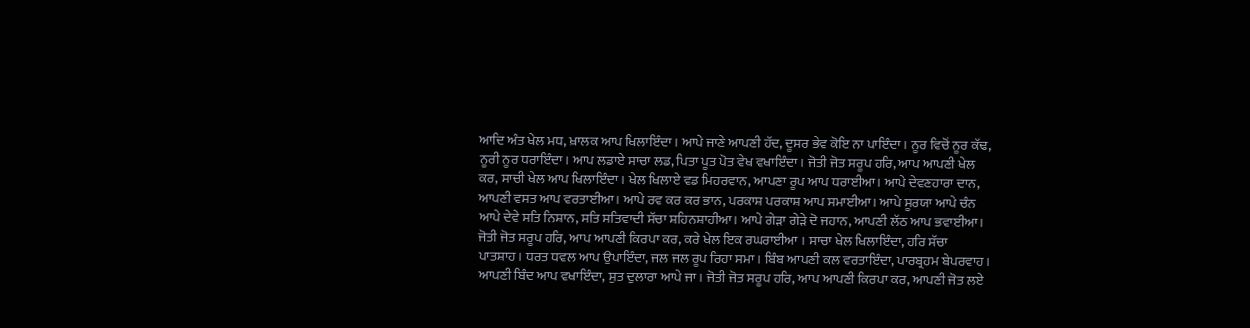ਆਦਿ ਅੰਤ ਖੇਲ ਮਧ, ਖ਼ਾਲਕ ਆਪ ਖਿਲਾਇੰਦਾ। ਆਪੇ ਜਾਣੇ ਆਪਣੀ ਹੱਦ, ਦੂਸਰ ਭੇਵ ਕੋਇ ਨਾ ਪਾਇੰਦਾ। ਨੂਰ ਵਿਚੋਂ ਨੂਰ ਕੱਢ, ਨੂਰੀ ਨੂਰ ਧਰਾਇੰਦਾ। ਆਪ ਲਡਾਏ ਸਾਚਾ ਲਡ, ਪਿਤਾ ਪੂਤ ਪੋਤ ਵੇਖ ਵਖਾਇੰਦਾ। ਜੋਤੀ ਜੋਤ ਸਰੂਪ ਹਰਿ, ਆਪ ਆਪਣੀ ਖੇਲ ਕਰ, ਸਾਚੀ ਖੇਲ ਆਪ ਖਿਲਾਇੰਦਾ। ਖੇਲ ਖਿਲਾਏ ਵਡ ਮਿਹਰਵਾਨ, ਆਪਣਾ ਰੂਪ ਆਪ ਧਰਾਈਆ। ਆਪੇ ਦੇਵਣਹਾਰਾ ਦਾਨ, ਆਪਣੀ ਵਸਤ ਆਪ ਵਰਤਾਈਆ। ਆਪੇ ਰਵ ਕਰ ਕਰ ਭਾਨ, ਪਰਕਾਸ਼ ਪਰਕਾਸ਼ ਆਪ ਸਮਾਈਆ। ਆਪੇ ਸੂਰਯਾ ਆਪੇ ਚੰਨ ਆਪੇ ਦੇਵੇ ਸਤਿ ਨਿਸ਼ਾਨ, ਸਤਿ ਸਤਿਵਾਦੀ ਸੱਚਾ ਸ਼ਹਿਨਸ਼ਾਹੀਆ। ਆਪੇ ਗੇੜਾ ਗੇੜੇ ਦੋ ਜਹਾਨ, ਆਪਣੀ ਲੱਠ ਆਪ ਭਵਾਈਆ। ਜੋਤੀ ਜੋਤ ਸਰੂਪ ਹਰਿ, ਆਪ ਆਪਣੀ ਕਿਰਪਾ ਕਰ, ਕਰੇ ਖੇਲ ਇਕ ਰਘਰਾਈਆ । ਸਾਚਾ ਖੇਲ ਖਿਲਾਇੰਦਾ, ਹਰਿ ਸੱਚਾ ਪਾਤਸ਼ਾਹ। ਧਰਤ ਧਵਲ ਆਪ ਉਪਾਇੰਦਾ, ਜਲ ਜਲ ਰੂਪ ਰਿਹਾ ਸਮਾ। ਬਿੰਬ ਆਪਣੀ ਕਲ ਵਰਤਾਇੰਦਾ, ਪਾਰਬ੍ਰਹਮ ਬੇਪਰਵਾਹ। ਆਪਣੀ ਬਿੰਦ ਆਪ ਵਖਾਇੰਦਾ, ਸੁਤ ਦੁਲਾਰਾ ਆਪੇ ਜਾ। ਜੋਤੀ ਜੋਤ ਸਰੂਪ ਹਰਿ, ਆਪ ਆਪਣੀ ਕਿਰਪਾ ਕਰ, ਆਪਣੀ ਜੋਤ ਲਏ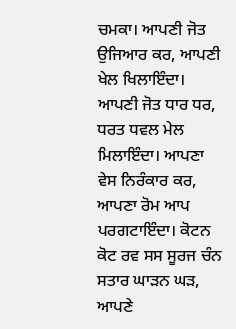ਚਮਕਾ। ਆਪਣੀ ਜੋਤ ਉਜਿਆਰ ਕਰ, ਆਪਣੀ ਖੇਲ ਖਿਲਾਇੰਦਾ। ਆਪਣੀ ਜੋਤ ਧਾਰ ਧਰ, ਧਰਤ ਧਵਲ ਮੇਲ ਮਿਲਾਇੰਦਾ। ਆਪਣਾ ਵੇਸ ਨਿਰੰਕਾਰ ਕਰ, ਆਪਣਾ ਰੋਮ ਆਪ ਪਰਗਟਾਇੰਦਾ। ਕੋਟਨ ਕੋਟ ਰਵ ਸਸ ਸੂਰਜ ਚੰਨ ਸਤਾਰ ਘਾੜਨ ਘੜ, ਆਪਣੇ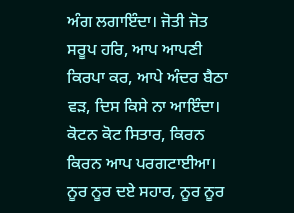ਅੰਗ ਲਗਾਇੰਦਾ। ਜੋਤੀ ਜੋਤ ਸਰੂਪ ਹਰਿ, ਆਪ ਆਪਣੀ ਕਿਰਪਾ ਕਰ, ਆਪੇ ਅੰਦਰ ਬੈਠਾ ਵੜ, ਦਿਸ ਕਿਸੇ ਨਾ ਆਇੰਦਾ। ਕੋਟਨ ਕੋਟ ਸਿਤਾਰ, ਕਿਰਨ ਕਿਰਨ ਆਪ ਪਰਗਟਾਈਆ। ਨੂਰ ਨੂਰ ਦਏ ਸਹਾਰ, ਨੂਰ ਨੂਰ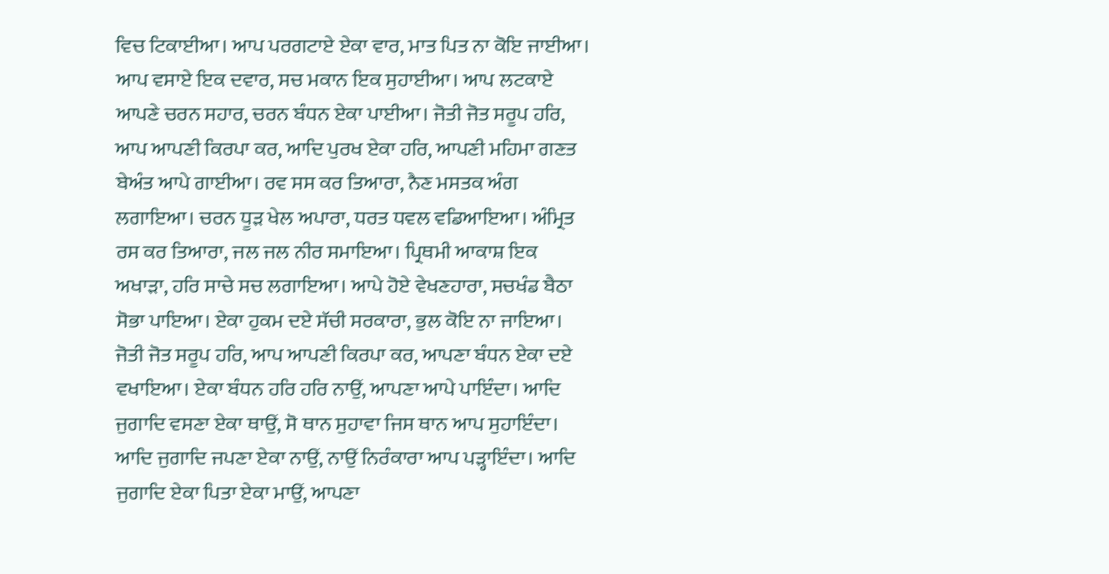ਵਿਚ ਟਿਕਾਈਆ। ਆਪ ਪਰਗਟਾਏ ਏਕਾ ਵਾਰ, ਮਾਤ ਪਿਤ ਨਾ ਕੋਇ ਜਾਈਆ। ਆਪ ਵਸਾਏ ਇਕ ਦਵਾਰ, ਸਚ ਮਕਾਨ ਇਕ ਸੁਹਾਈਆ। ਆਪ ਲਟਕਾਏ ਆਪਣੇ ਚਰਨ ਸਹਾਰ, ਚਰਨ ਬੰਧਨ ਏਕਾ ਪਾਈਆ। ਜੋਤੀ ਜੋਤ ਸਰੂਪ ਹਰਿ, ਆਪ ਆਪਣੀ ਕਿਰਪਾ ਕਰ, ਆਦਿ ਪੁਰਖ ਏਕਾ ਹਰਿ, ਆਪਣੀ ਮਹਿਮਾ ਗਣਤ ਬੇਅੰਤ ਆਪੇ ਗਾਈਆ। ਰਵ ਸਸ ਕਰ ਤਿਆਰਾ, ਨੈਣ ਮਸਤਕ ਅੰਗ ਲਗਾਇਆ। ਚਰਨ ਧੂੜ ਖੇਲ ਅਪਾਰਾ, ਧਰਤ ਧਵਲ ਵਡਿਆਇਆ। ਅੰਮ੍ਰਿਤ ਰਸ ਕਰ ਤਿਆਰਾ, ਜਲ ਜਲ ਨੀਰ ਸਮਾਇਆ। ਪ੍ਰਿਥਮੀ ਆਕਾਸ਼ ਇਕ ਅਖਾੜਾ, ਹਰਿ ਸਾਚੇ ਸਚ ਲਗਾਇਆ। ਆਪੇ ਹੋਏ ਵੇਖਣਹਾਰਾ, ਸਚਖੰਡ ਬੈਠਾ ਸੋਭਾ ਪਾਇਆ। ਏਕਾ ਹੁਕਮ ਦਏ ਸੱਚੀ ਸਰਕਾਰਾ, ਭੁਲ ਕੋਇ ਨਾ ਜਾਇਆ। ਜੋਤੀ ਜੋਤ ਸਰੂਪ ਹਰਿ, ਆਪ ਆਪਣੀ ਕਿਰਪਾ ਕਰ, ਆਪਣਾ ਬੰਧਨ ਏਕਾ ਦਏ ਵਖਾਇਆ। ਏਕਾ ਬੰਧਨ ਹਰਿ ਹਰਿ ਨਾਉਂ, ਆਪਣਾ ਆਪੇ ਪਾਇੰਦਾ। ਆਦਿ ਜੁਗਾਦਿ ਵਸਣਾ ਏਕਾ ਥਾਉਂ, ਸੋ ਥਾਨ ਸੁਹਾਵਾ ਜਿਸ ਥਾਨ ਆਪ ਸੁਹਾਇੰਦਾ। ਆਦਿ ਜੁਗਾਦਿ ਜਪਣਾ ਏਕਾ ਨਾਉਂ, ਨਾਉਂ ਨਿਰੰਕਾਰਾ ਆਪ ਪੜ੍ਹਾਇੰਦਾ। ਆਦਿ ਜੁਗਾਦਿ ਏਕਾ ਪਿਤਾ ਏਕਾ ਮਾਉਂ, ਆਪਣਾ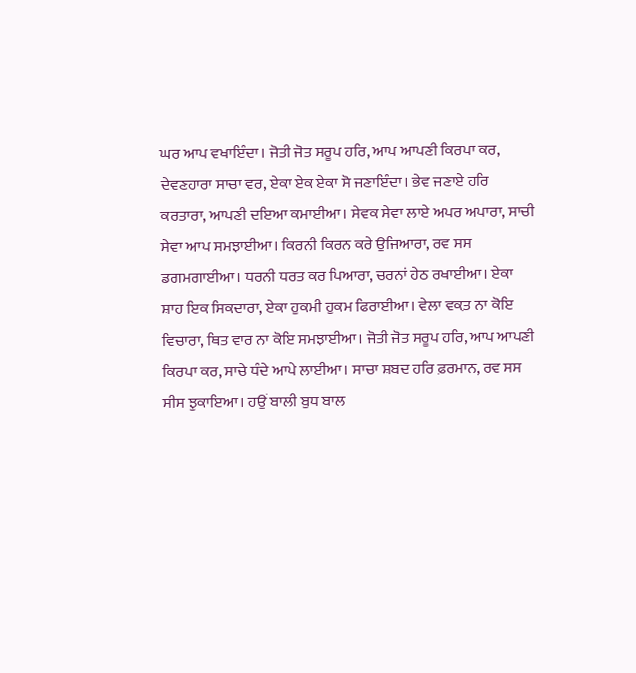ਘਰ ਆਪ ਵਖਾਇੰਦਾ। ਜੋਤੀ ਜੋਤ ਸਰੂਪ ਹਰਿ, ਆਪ ਆਪਣੀ ਕਿਰਪਾ ਕਰ, ਦੇਵਣਹਾਰਾ ਸਾਚਾ ਵਰ, ਏਕਾ ਏਕ ਏਕਾ ਸੋ ਜਣਾਇੰਦਾ। ਭੇਵ ਜਣਾਏ ਹਰਿ ਕਰਤਾਰਾ, ਆਪਣੀ ਦਇਆ ਕਮਾਈਆ। ਸੇਵਕ ਸੇਵਾ ਲਾਏ ਅਪਰ ਅਪਾਰਾ, ਸਾਚੀ ਸੇਵਾ ਆਪ ਸਮਝਾਈਆ। ਕਿਰਨੀ ਕਿਰਨ ਕਰੇ ਉਜਿਆਰਾ, ਰਵ ਸਸ ਡਗਮਗਾਈਆ। ਧਰਨੀ ਧਰਤ ਕਰ ਪਿਆਰਾ, ਚਰਨਾਂ ਹੇਠ ਰਖਾਈਆ। ਏਕਾ ਸ਼ਾਹ ਇਕ ਸਿਕਦਾਰਾ, ਏਕਾ ਹੁਕਮੀ ਹੁਕਮ ਫਿਰਾਈਆ। ਵੇਲਾ ਵਕ਼ਤ ਨਾ ਕੋਇ ਵਿਚਾਰਾ, ਥਿਤ ਵਾਰ ਨਾ ਕੋਇ ਸਮਝਾਈਆ। ਜੋਤੀ ਜੋਤ ਸਰੂਪ ਹਰਿ, ਆਪ ਆਪਣੀ ਕਿਰਪਾ ਕਰ, ਸਾਚੇ ਧੰਦੇ ਆਪੇ ਲਾਈਆ। ਸਾਚਾ ਸ਼ਬਦ ਹਰਿ ਫ਼ਰਮਾਨ, ਰਵ ਸਸ ਸੀਸ ਝੁਕਾਇਆ। ਹਉਂ ਬਾਲੀ ਬੁਧ ਬਾਲ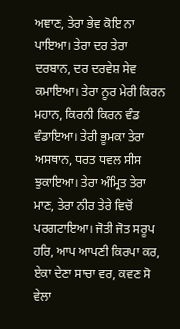ਅਞਾਣ, ਤੇਰਾ ਭੇਵ ਕੋਇ ਨਾ ਪਾਇਆ। ਤੇਰਾ ਦਰ ਤੇਰਾ ਦਰਬਾਨ, ਦਰ ਦਰਵੇਸ਼ ਸੇਵ ਕਮਾਇਆ। ਤੇਰਾ ਨੂਰ ਮੇਰੀ ਕਿਰਨ ਮਹਾਨ, ਕਿਰਨੀ ਕਿਰਨ ਵੰਡ ਵੰਡਾਇਆ। ਤੇਰੀ ਭੂਮਕਾ ਤੇਰਾ ਅਸਥਾਨ, ਧਰਤ ਧਵਲ ਸੀਸ ਝੁਕਾਇਆ। ਤੇਰਾ ਅੰਮ੍ਰਿਤ ਤੇਰਾ ਮਾਣ, ਤੇਰਾ ਨੀਰ ਤੇਰੇ ਵਿਚੋਂ ਪਰਗਟਾਇਆ। ਜੋਤੀ ਜੋਤ ਸਰੂਪ ਹਰਿ, ਆਪ ਆਪਣੀ ਕਿਰਪਾ ਕਰ, ਏਕਾ ਦੇਣਾ ਸਾਚਾ ਵਰ, ਕਵਣ ਸੋ ਵੇਲਾ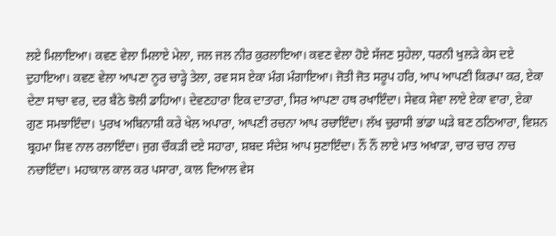ਲਏ ਮਿਲਾਇਆ। ਕਵਣ ਵੇਲਾ ਮਿਲਾਏ ਮੇਲਾ, ਜਲ ਜਲ ਨੀਰ ਕੁਰਲਾਇਆ। ਕਵਣ ਵੇਲਾ ਹੋਏ ਸੱਜਣ ਸੁਹੇਲਾ, ਧਰਨੀ ਖੁਲੜੇ ਕੇਸ ਦਏ ਦੁਹਾਇਆ। ਕਵਣ ਵੇਲਾ ਆਪਣਾ ਨੂਰ ਚਾੜ੍ਹੇ ਤੇਲਾ, ਰਵ ਸਸ ਏਕਾ ਮੰਗ ਮੰਗਾਇਆ। ਜੋਤੀ ਜੋਤ ਸਰੂਪ ਹਰਿ, ਆਪ ਆਪਣੀ ਕਿਰਪਾ ਕਰ, ਏਕਾ ਦੇਣਾ ਸਾਚਾ ਵਰ, ਦਰ ਬੈਠੇ ਝੋਲੀ ਡਾਹਿਆ। ਦੇਵਣਹਾਰਾ ਇਕ ਦਾਤਾਰਾ, ਸਿਰ ਆਪਣਾ ਹਥ ਰਖਾਇੰਦਾ। ਸੇਵਕ ਸੇਵਾ ਲਾਏ ਏਕਾ ਵਾਰਾ, ਏਕਾ ਗੁਣ ਸਮਝਾਇੰਦਾ। ਪੁਰਖ ਅਬਿਨਾਸ਼ੀ ਕਰੇ ਖੇਲ ਅਪਾਰਾ, ਆਪਣੀ ਰਚਨਾ ਆਪ ਰਚਾਇੰਦਾ। ਲੱਖ ਚੁਰਾਸੀ ਭਾਂਡਾ ਘੜੇ ਬਣ ਠਠਿਆਰਾ, ਵਿਸ਼ਨ ਬ੍ਰਹਮਾ ਸ਼ਿਵ ਨਾਲ ਰਲਾਇੰਦਾ। ਜੁਗ ਚੌਕੜੀ ਦਏ ਸਹਾਰਾ, ਸ਼ਬਦ ਸੰਦੇਸ਼ ਆਪ ਸੁਣਾਇੰਦਾ। ਨੌਂ ਨੌਂ ਲਾਏ ਮਾਤ ਅਖਾੜਾ, ਚਾਰ ਚਾਰ ਨਾਚ ਨਚਾਇੰਦਾ। ਮਹਾਕਾਲ ਕਾਲ ਕਰ ਪਸਾਰਾ, ਕਾਲ ਦਿਆਲ ਵੇਸ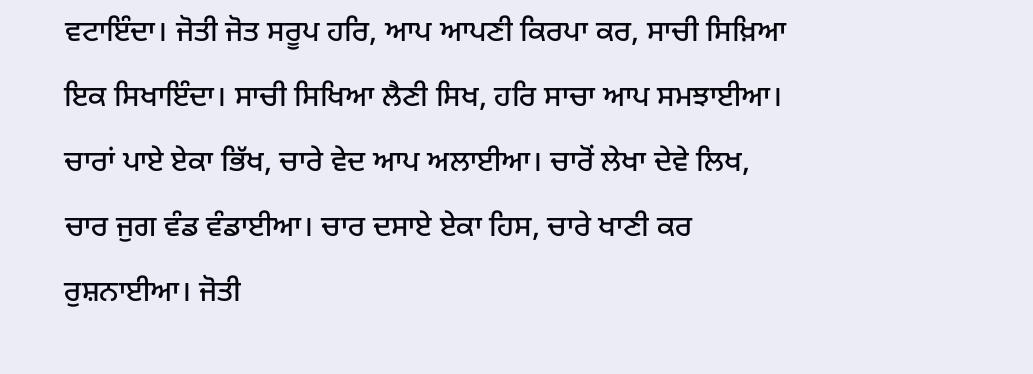ਵਟਾਇੰਦਾ। ਜੋਤੀ ਜੋਤ ਸਰੂਪ ਹਰਿ, ਆਪ ਆਪਣੀ ਕਿਰਪਾ ਕਰ, ਸਾਚੀ ਸਿਖ਼ਿਆ ਇਕ ਸਿਖਾਇੰਦਾ। ਸਾਚੀ ਸਿਖਿਆ ਲੈਣੀ ਸਿਖ, ਹਰਿ ਸਾਚਾ ਆਪ ਸਮਝਾਈਆ। ਚਾਰਾਂ ਪਾਏ ਏਕਾ ਭਿੱਖ, ਚਾਰੇ ਵੇਦ ਆਪ ਅਲਾਈਆ। ਚਾਰੋਂ ਲੇਖਾ ਦੇਵੇ ਲਿਖ, ਚਾਰ ਜੁਗ ਵੰਡ ਵੰਡਾਈਆ। ਚਾਰ ਦਸਾਏ ਏਕਾ ਹਿਸ, ਚਾਰੇ ਖਾਣੀ ਕਰ ਰੁਸ਼ਨਾਈਆ। ਜੋਤੀ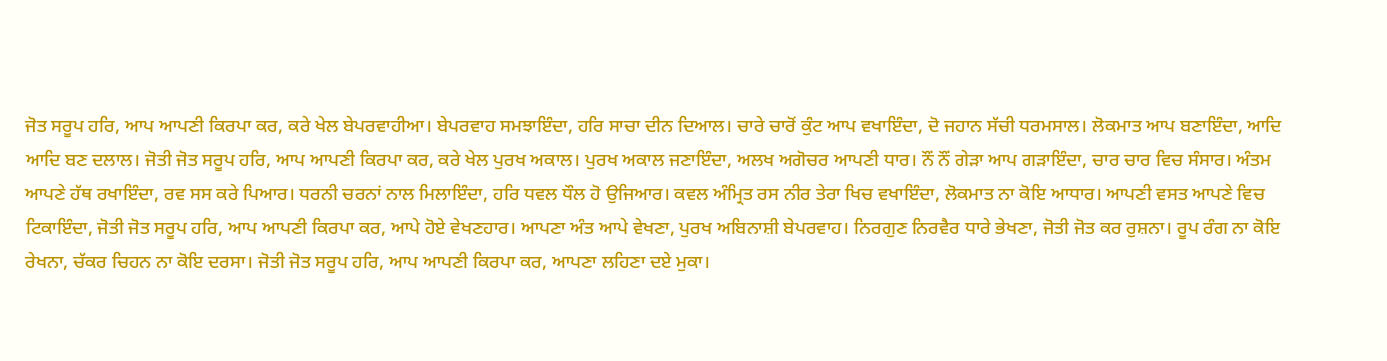ਜੋਤ ਸਰੂਪ ਹਰਿ, ਆਪ ਆਪਣੀ ਕਿਰਪਾ ਕਰ, ਕਰੇ ਖੇਲ ਬੇਪਰਵਾਹੀਆ। ਬੇਪਰਵਾਹ ਸਮਝਾਇੰਦਾ, ਹਰਿ ਸਾਚਾ ਦੀਨ ਦਿਆਲ। ਚਾਰੇ ਚਾਰੋਂ ਕੁੰਟ ਆਪ ਵਖਾਇੰਦਾ, ਦੋ ਜਹਾਨ ਸੱਚੀ ਧਰਮਸਾਲ। ਲੋਕਮਾਤ ਆਪ ਬਣਾਇੰਦਾ, ਆਦਿ ਆਦਿ ਬਣ ਦਲਾਲ। ਜੋਤੀ ਜੋਤ ਸਰੂਪ ਹਰਿ, ਆਪ ਆਪਣੀ ਕਿਰਪਾ ਕਰ, ਕਰੇ ਖੇਲ ਪੁਰਖ ਅਕਾਲ। ਪੁਰਖ ਅਕਾਲ ਜਣਾਇੰਦਾ, ਅਲਖ ਅਗੋਚਰ ਆਪਣੀ ਧਾਰ। ਨੌਂ ਨੌਂ ਗੇੜਾ ਆਪ ਗੜਾਇੰਦਾ, ਚਾਰ ਚਾਰ ਵਿਚ ਸੰਸਾਰ। ਅੰਤਮ ਆਪਣੇ ਹੱਥ ਰਖਾਇੰਦਾ, ਰਵ ਸਸ ਕਰੇ ਪਿਆਰ। ਧਰਨੀ ਚਰਨਾਂ ਨਾਲ ਮਿਲਾਇੰਦਾ, ਹਰਿ ਧਵਲ ਧੌਲ ਹੋ ਉਜਿਆਰ। ਕਵਲ ਅੰਮ੍ਰਿਤ ਰਸ ਨੀਰ ਤੇਰਾ ਖਿਚ ਵਖਾਇੰਦਾ, ਲੋਕਮਾਤ ਨਾ ਕੋਇ ਆਧਾਰ। ਆਪਣੀ ਵਸਤ ਆਪਣੇ ਵਿਚ ਟਿਕਾਇੰਦਾ, ਜੋਤੀ ਜੋਤ ਸਰੂਪ ਹਰਿ, ਆਪ ਆਪਣੀ ਕਿਰਪਾ ਕਰ, ਆਪੇ ਹੋਏ ਵੇਖਣਹਾਰ। ਆਪਣਾ ਅੰਤ ਆਪੇ ਵੇਖਣਾ, ਪੁਰਖ ਅਬਿਨਾਸ਼ੀ ਬੇਪਰਵਾਹ। ਨਿਰਗੁਣ ਨਿਰਵੈਰ ਧਾਰੇ ਭੇਖਣਾ, ਜੋਤੀ ਜੋਤ ਕਰ ਰੁਸ਼ਨਾ। ਰੂਪ ਰੰਗ ਨਾ ਕੋਇ ਰੇਖਨਾ, ਚੱਕਰ ਚਿਹਨ ਨਾ ਕੋਇ ਦਰਸਾ। ਜੋਤੀ ਜੋਤ ਸਰੂਪ ਹਰਿ, ਆਪ ਆਪਣੀ ਕਿਰਪਾ ਕਰ, ਆਪਣਾ ਲਹਿਣਾ ਦਏ ਮੁਕਾ।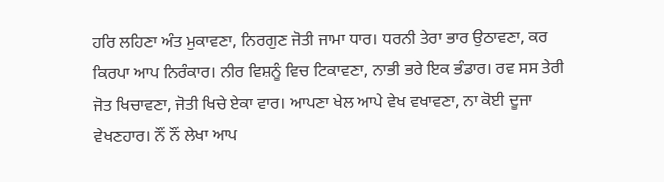ਹਰਿ ਲਹਿਣਾ ਅੰਤ ਮੁਕਾਵਣਾ, ਨਿਰਗੁਣ ਜੋਤੀ ਜਾਮਾ ਧਾਰ। ਧਰਨੀ ਤੇਰਾ ਭਾਰ ਉਠਾਵਣਾ, ਕਰ ਕਿਰਪਾ ਆਪ ਨਿਰੰਕਾਰ। ਨੀਰ ਵਿਸ਼ਨੂੰ ਵਿਚ ਟਿਕਾਵਣਾ, ਨਾਭੀ ਭਰੇ ਇਕ ਭੰਡਾਰ। ਰਵ ਸਸ ਤੇਰੀ ਜੋਤ ਖਿਚਾਵਣਾ, ਜੋਤੀ ਖਿਚੇ ਏਕਾ ਵਾਰ। ਆਪਣਾ ਖੇਲ ਆਪੇ ਵੇਖ ਵਖਾਵਣਾ, ਨਾ ਕੋਈ ਦੂਜਾ ਵੇਖਣਹਾਰ। ਨੌਂ ਨੌਂ ਲੇਖਾ ਆਪ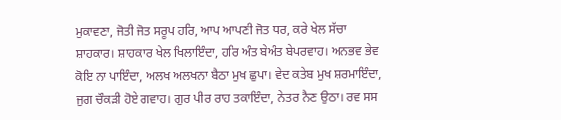ਮੁਕਾਵਣਾ, ਜੋਤੀ ਜੋਤ ਸਰੂਪ ਹਰਿ, ਆਪ ਆਪਣੀ ਜੋਤ ਧਰ, ਕਰੇ ਖੇਲ ਸੱਚਾ ਸ਼ਾਹਕਾਰ। ਸ਼ਾਹਕਾਰ ਖੇਲ ਖਿਲਾਇੰਦਾ, ਹਰਿ ਅੰਤ ਬੇਅੰਤ ਬੇਪਰਵਾਹ। ਅਨਭਵ ਭੇਵ ਕੋਇ ਨਾ ਪਾਇੰਦਾ, ਅਲਖ ਅਲਖਨਾ ਬੈਠਾ ਮੁਖ ਛੁਪਾ। ਵੇਦ ਕਤੇਬ ਮੁਖ ਸ਼ਰਮਾਇੰਦਾ, ਜੁਗ ਚੌਕੜੀ ਹੋਏ ਗਵਾਹ। ਗੁਰ ਪੀਰ ਰਾਹ ਤਕਾਇੰਦਾ, ਨੇਤਰ ਨੈਣ ਉਠਾ। ਰਵ ਸਸ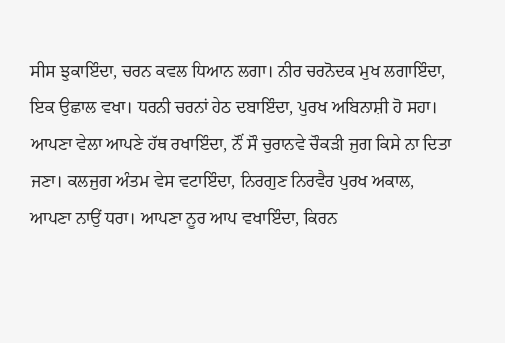ਸੀਸ ਝੁਕਾਇੰਦਾ, ਚਰਨ ਕਵਲ ਧਿਆਨ ਲਗਾ। ਨੀਰ ਚਰਨੋਦਕ ਮੁਖ ਲਗਾਇੰਦਾ, ਇਕ ਉਛਾਲ ਵਖਾ। ਧਰਨੀ ਚਰਨਾਂ ਹੇਠ ਦਬਾਇੰਦਾ, ਪੁਰਖ ਅਬਿਨਾਸ਼ੀ ਹੋ ਸਹਾ। ਆਪਣਾ ਵੇਲਾ ਆਪਣੇ ਹੱਥ ਰਖਾਇੰਦਾ, ਨੌਂ ਸੌ ਚੁਰਾਨਵੇ ਚੌਕੜੀ ਜੁਗ ਕਿਸੇ ਨਾ ਦਿਤਾ ਜਣਾ। ਕਲਜੁਗ ਅੰਤਮ ਵੇਸ ਵਟਾਇੰਦਾ, ਨਿਰਗੁਣ ਨਿਰਵੈਰ ਪੁਰਖ ਅਕਾਲ, ਆਪਣਾ ਨਾਉਂ ਧਰਾ। ਆਪਣਾ ਨੂਰ ਆਪ ਵਖਾਇੰਦਾ, ਕਿਰਨ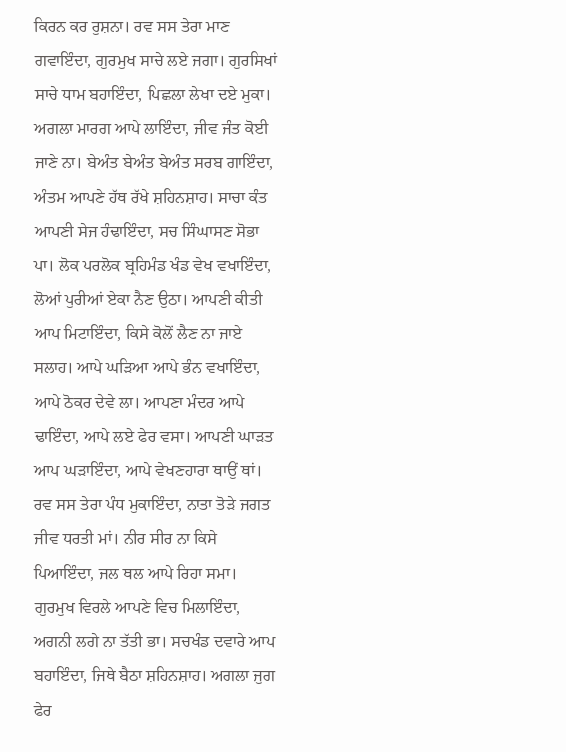ਕਿਰਨ ਕਰ ਰੁਸ਼ਨਾ। ਰਵ ਸਸ ਤੇਰਾ ਮਾਣ ਗਵਾਇੰਦਾ, ਗੁਰਮੁਖ ਸਾਚੇ ਲਏ ਜਗਾ। ਗੁਰਸਿਖਾਂ ਸਾਚੇ ਧਾਮ ਬਹਾਇੰਦਾ, ਪਿਛਲਾ ਲੇਖਾ ਦਏ ਮੁਕਾ। ਅਗਲਾ ਮਾਰਗ ਆਪੇ ਲਾਇੰਦਾ, ਜੀਵ ਜੰਤ ਕੋਈ ਜਾਣੇ ਨਾ। ਬੇਅੰਤ ਬੇਅੰਤ ਬੇਅੰਤ ਸਰਬ ਗਾਇੰਦਾ, ਅੰਤਮ ਆਪਣੇ ਹੱਥ ਰੱਖੇ ਸ਼ਹਿਨਸ਼ਾਹ। ਸਾਚਾ ਕੰਤ ਆਪਣੀ ਸੇਜ ਹੰਢਾਇੰਦਾ, ਸਚ ਸਿੰਘਾਸਣ ਸੋਭਾ ਪਾ। ਲੋਕ ਪਰਲੋਕ ਬ੍ਰਹਿਮੰਡ ਖੰਡ ਵੇਖ ਵਖਾਇੰਦਾ, ਲੋਆਂ ਪੁਰੀਆਂ ਏਕਾ ਨੈਣ ਉਠਾ। ਆਪਣੀ ਕੀਤੀ ਆਪ ਮਿਟਾਇੰਦਾ, ਕਿਸੇ ਕੋਲੋਂ ਲੈਣ ਨਾ ਜਾਏ ਸਲਾਹ। ਆਪੇ ਘੜਿਆ ਆਪੇ ਭੰਨ ਵਖਾਇੰਦਾ, ਆਪੇ ਠੋਕਰ ਦੇਵੇ ਲਾ। ਆਪਣਾ ਮੰਦਰ ਆਪੇ ਢਾਇੰਦਾ, ਆਪੇ ਲਏ ਫੇਰ ਵਸਾ। ਆਪਣੀ ਘਾੜਤ ਆਪ ਘੜਾਇੰਦਾ, ਆਪੇ ਵੇਖਣਹਾਰਾ ਥਾਉਂ ਥਾਂ। ਰਵ ਸਸ ਤੇਰਾ ਪੰਧ ਮੁਕਾਇੰਦਾ, ਨਾਤਾ ਤੋੜੇ ਜਗਤ ਜੀਵ ਧਰਤੀ ਮਾਂ। ਨੀਰ ਸੀਰ ਨਾ ਕਿਸੇ ਪਿਆਇੰਦਾ, ਜਲ ਥਲ ਆਪੇ ਰਿਹਾ ਸਮਾ। ਗੁਰਮੁਖ ਵਿਰਲੇ ਆਪਣੇ ਵਿਚ ਮਿਲਾਇੰਦਾ, ਅਗਨੀ ਲਗੇ ਨਾ ਤੱਤੀ ਭਾ। ਸਚਖੰਡ ਦਵਾਰੇ ਆਪ ਬਹਾਇੰਦਾ, ਜਿਥੇ ਬੈਠਾ ਸ਼ਹਿਨਸ਼ਾਹ। ਅਗਲਾ ਜੁਗ ਫੇਰ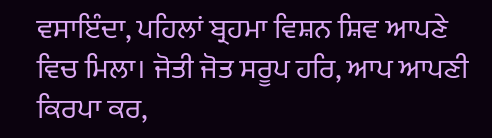ਵਸਾਇੰਦਾ, ਪਹਿਲਾਂ ਬ੍ਰਹਮਾ ਵਿਸ਼ਨ ਸ਼ਿਵ ਆਪਣੇ ਵਿਚ ਮਿਲਾ। ਜੋਤੀ ਜੋਤ ਸਰੂਪ ਹਰਿ, ਆਪ ਆਪਣੀ ਕਿਰਪਾ ਕਰ,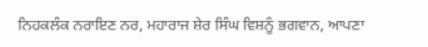ਨਿਹਕਲੰਕ ਨਰਾਇਣ ਨਰ, ਮਹਾਰਾਜ ਸ਼ੇਰ ਸਿੰਘ ਵਿਸ਼ਨੂੰ ਭਗਵਾਨ, ਆਪਣਾ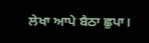ਲੇਖਾ ਆਪੇ ਬੈਠਾ ਛੁਪਾ।